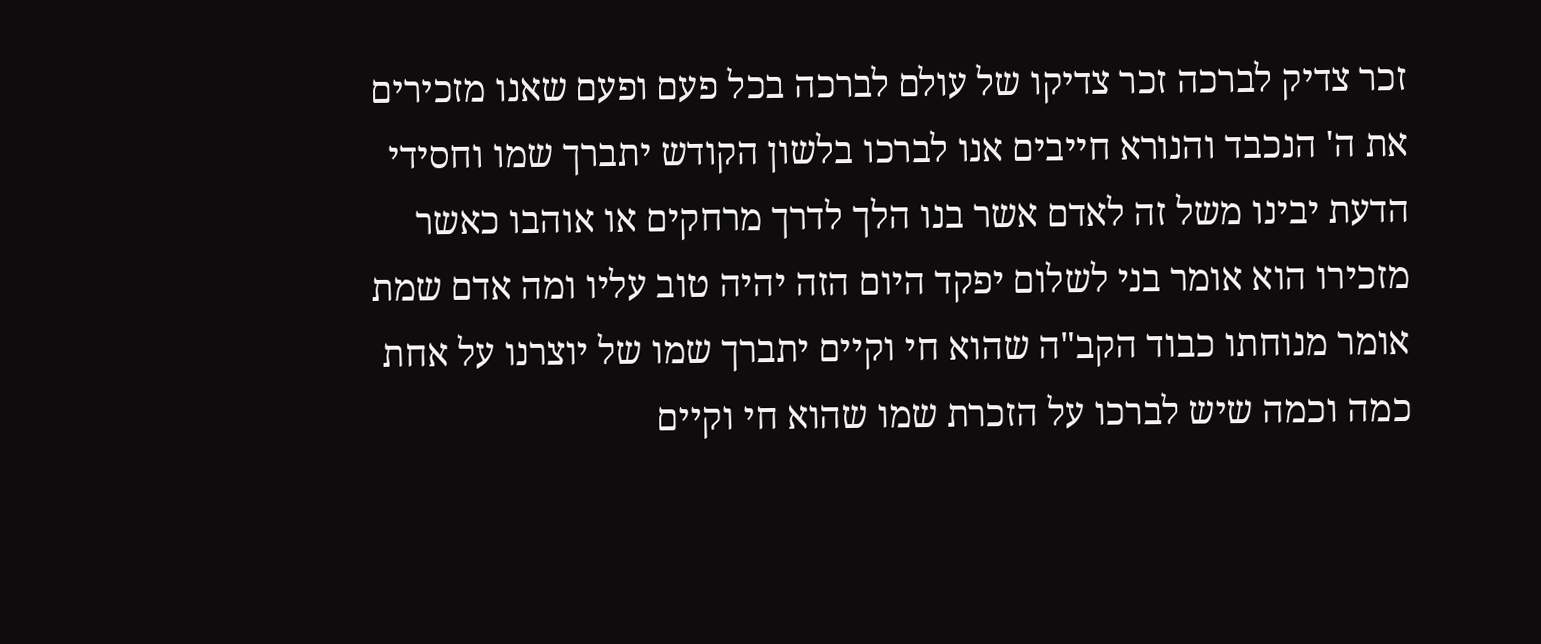זכר צדיק לברכה זכר צדיקו של עולם לברכה בכל פעם ופעם שאנו מזכירים את ה' הנכבד והנורא חייבים אנו לברכו בלשון הקודש יתברך שמו וחסידי הדעת יבינו משל זה לאדם אשר בנו הלך לדרך מרחקים או אוהבו כאשר מזכירו הוא אומר בני לשלום יפקד היום הזה יהיה טוב עליו ומה אדם שמת אומר מנוחתו כבוד הקב"ה שהוא חי וקיים יתברך שמו של יוצרנו על אחת כמה וכמה שיש לברכו על הזכרת שמו שהוא חי וקיים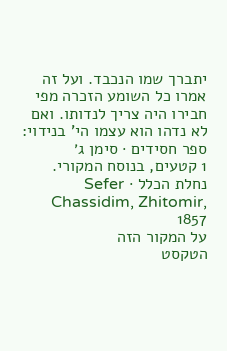יתברך שמו הנכבד. ועל זה אמרו כל השומע הזכרה מפי חבירו היה צריך לנדותו. ואם לא נדהו הוא עצמו הי' בנידוי:
ספר חסידים · סימן ג׳
1 קטעים, בנוסח המקורי.
נחלת הכלל · Sefer Chassidim, Zhitomir, 1857
על המקור הזה
הטקסט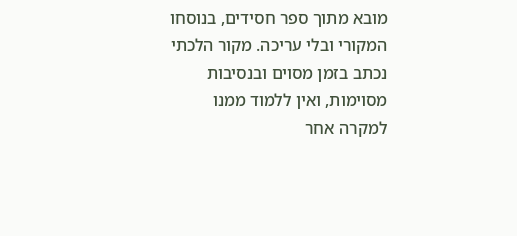מובא מתוך ספר חסידים, בנוסחו המקורי ובלי עריכה. מקור הלכתי נכתב בזמן מסוים ובנסיבות מסוימות, ואין ללמוד ממנו למקרה אחר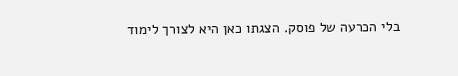בלי הכרעה של פוסק. הצגתו כאן היא לצורך לימוד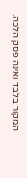המקור בלבד ואינה פסק הלכה.